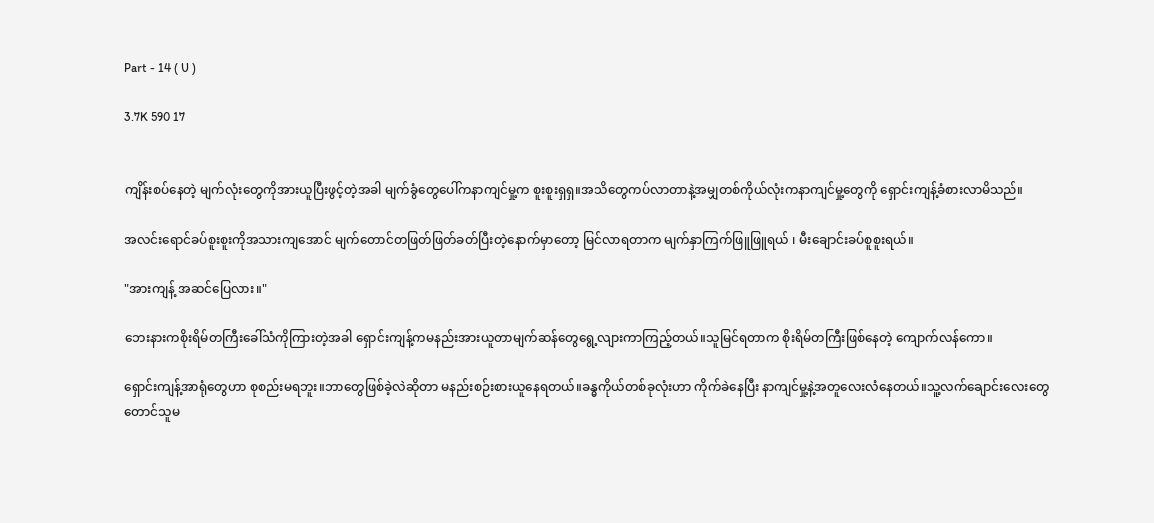Part - 14 ( U )

3.7K 590 17


ကျိန်းစပ်နေတဲ့ မျက်လုံးတွေကိုအားယူပြီးဖွင့်တဲ့အခါ မျက်ခွံတွေပေါ်ကနာကျင်မှု့က စူးစူးရှရှ။အသိတွေကပ်လာတာနဲ့အမျှတစ်ကိုယ်လုံးကနာကျင်မှု့တွေကို ရှောင်းကျန့်ခံစားလာမိသည်။

အလင်းရောင်ခပ်စူးစူးကိုအသားကျအောင် မျက်တောင်တဖြတ်ဖြတ်ခတ်ပြီးတဲ့နောက်မှာတော့ မြင်လာရတာက မျက်နှာကြက်ဖြူဖြူရယ် ၊ မီးချောင်းခပ်စူစူးရယ်။

"အားကျန့် အဆင်ပြေလား။"

ဘေးနားကစိုးရိမ်တကြီးခေါ်သံကိုကြားတဲ့အခါ ရှောင်းကျန့်ကမနည်းအားယူတာမျက်ဆန်တွေရွေ့လျားကာကြည့်တယ်။သူမြင်ရတာက စိုးရိမ်တကြီးဖြစ်နေတဲ့ ကျောက်လန်ကော။

ရှောင်းကျန့်အာရုံတွေဟာ စုစည်းမရဘူး။ဘာတွေဖြစ်ခဲ့လဲဆိုတာ မနည်းစဉ်းစားယူနေရတယ်။ခန္ဓကိုယ်တစ်ခုလုံးဟာ ကိုက်ခဲနေပြီး နာကျင်မှု့နဲ့အတူလေးလံနေတယ်။သူ့လက်ချောင်းလေးတွေတောင်သူမ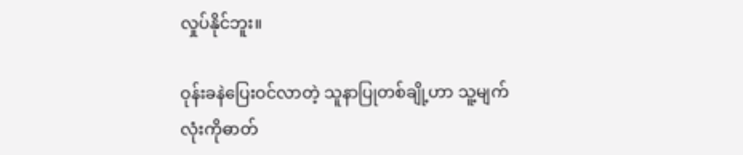လှုပ်နိုင်ဘူး။

ဝုန်းခနဲပြေးဝင်လာတဲ့ သူနာပြုတစ်ချို့ဟာ သူ့မျက်လုံးကိုဓာတ်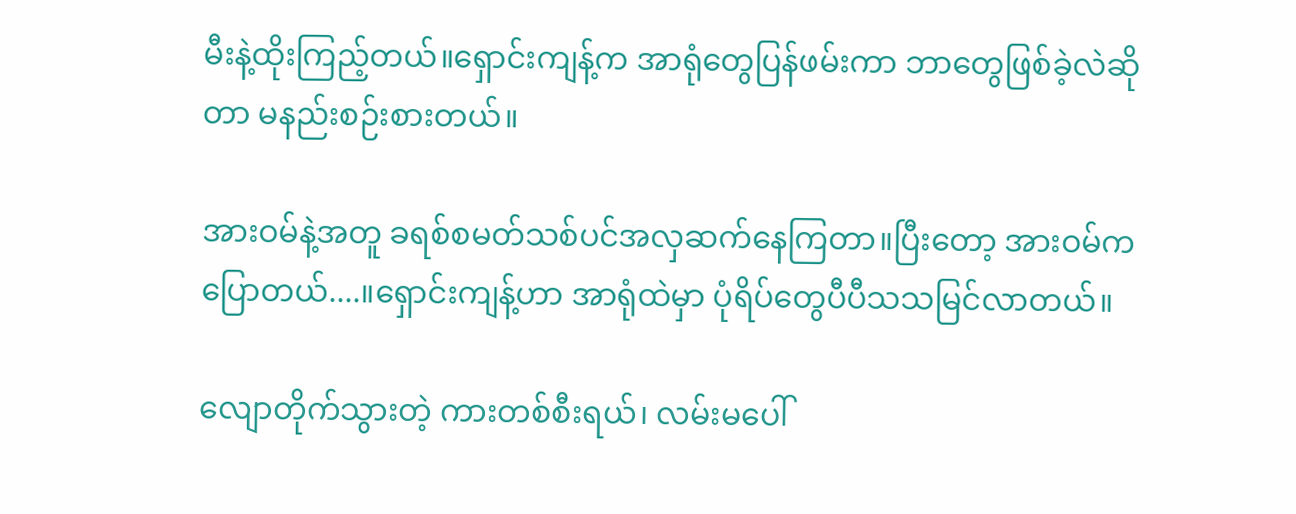မီးနဲ့ထိုးကြည့်တယ်။ရှောင်းကျန့်က အာရုံတွေပြန်ဖမ်းကာ ဘာတွေဖြစ်ခဲ့လဲဆိုတာ မနည်းစဉ်းစားတယ်။

အားဝမ်နဲ့အတူ ခရစ်စမတ်သစ်ပင်အလှဆက်နေကြတာ။ပြီးတော့ အားဝမ်ကပြောတယ်....။ရှောင်းကျန့်ဟာ အာရုံထဲမှာ ပုံရိပ်တွေပီပီသသမြင်လာတယ်။

လျောတိုက်သွားတဲ့ ကားတစ်စီးရယ်၊ လမ်းမပေါ်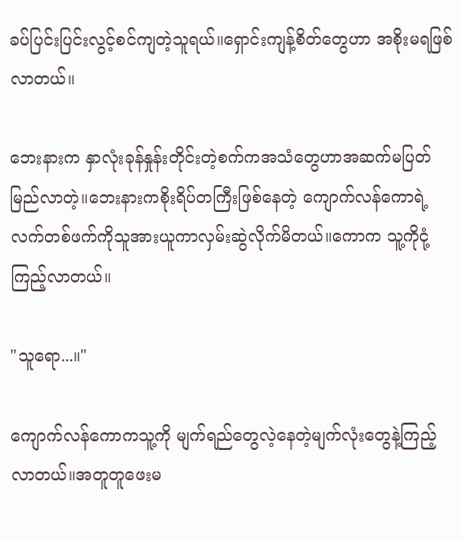ခပ်ပြင်းပြင်းလွင့်စင်ကျတဲ့သူရယ်။ရှောင်းကျန့်စိတ်တွေဟာ အစိုးမရဖြစ်လာတယ်။

ဘေးနားက နှာလုံးခုန်နှုန်းတိုင်းတဲ့စက်ကအသံတွေဟာအဆက်မပြတ်မြည်လာတဲ့။ဘေးနားကစိုးရိပ်တကြီးဖြစ်နေတဲ့ ကျောက်လန်ကောရဲ့လက်တစ်ဖက်ကိုသူအားယူကာလှမ်းဆွဲလိုက်မိတယ်။ကောက သူ့ကိုငုံ့ကြည့်လာတယ်။

"သူရော...။"

ကျောက်လန်ကောကသူ့ကို မျက်ရည်တွေလဲ့နေတဲ့မျက်လုံးတွေနဲ့ကြည့်လာတယ်။အတူတူဖေးမ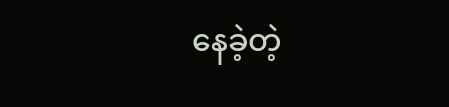နေခဲ့တဲ့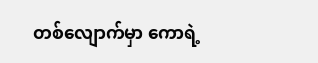တစ်လျောက်မှာ ကောရဲ့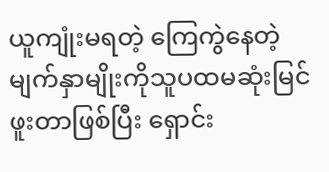ယူကျုံးမရတဲ့ ကြေကွဲနေတဲ့မျက်နှာမျိုးကိုသူပထမဆုံးမြင်ဖူးတာဖြစ်ပြီး ရှောင်း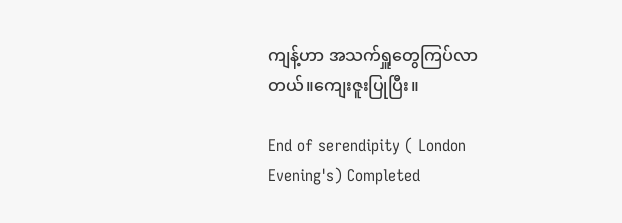ကျန့်ဟာ အသက်ရှူတွေကြပ်လာတယ်။ကျေးဇူးပြုပြီး။

End of serendipity ( London Evening's) Completed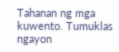Tahanan ng mga kuwento. Tumuklas ngayon